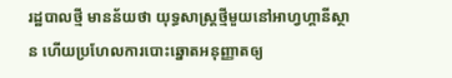រដ្ឋបាលថ្មី មានន័យថា យុទ្ធសាស្ត្រថ្មីមួយនៅអាហ្វហ្គានីស្ថាន ហើយប្រហែលការបោះឆ្នោតអនុញ្ញាតឲ្យ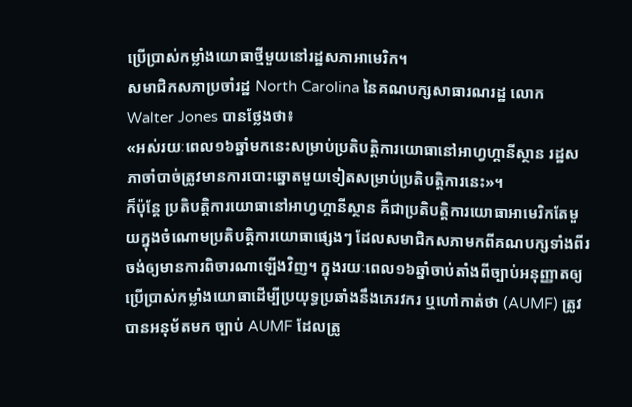ប្រើប្រាស់កម្លាំងយោធាថ្មីមួយនៅរដ្ឋសភាអាមេរិក។
សមាជិកសភាប្រចាំរដ្ឋ North Carolina នៃគណបក្សសាធារណរដ្ឋ លោក Walter Jones បានថ្លែងថា៖
«អស់រយៈពេល១៦ឆ្នាំមកនេះសម្រាប់ប្រតិបត្តិការយោធានៅអាហ្វហ្គានីស្ថាន រដ្ឋសភាចាំបាច់ត្រូវមានការបោះឆ្នោតមួយទៀតសម្រាប់ប្រតិបត្តិការនេះ»។
ក៏ប៉ុន្តែ ប្រតិបត្តិការយោធានៅអាហ្វហ្គានីស្ថាន គឺជាប្រតិបត្តិការយោធាអាមេរិកតែមួយក្នុងចំណោមប្រតិបត្តិការយោធាផ្សេងៗ ដែលសមាជិកសភាមកពីគណបក្សទាំងពីរ ចង់ឲ្យមានការពិចារណាឡើងវិញ។ ក្នុងរយៈពេល១៦ឆ្នាំចាប់តាំងពីច្បាប់អនុញ្ញាតឲ្យប្រើប្រាស់កម្លាំងយោធាដើម្បីប្រយុទ្ធប្រឆាំងនឹងភេរវករ ឬហៅកាត់ថា (AUMF) ត្រូវបានអនុម័តមក ច្បាប់ AUMF ដែលត្រូ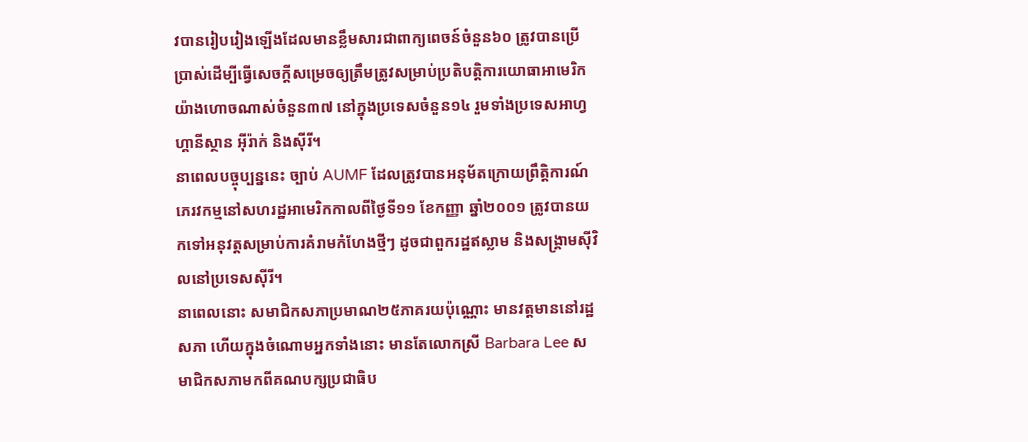វបានរៀបរៀងឡើងដែលមានខ្លឹមសារជាពាក្យពេចន៍ចំនួន៦០ ត្រូវបានប្រើប្រាស់ដើម្បីធ្វើសេចក្តីសម្រេចឲ្យត្រឹមត្រូវសម្រាប់ប្រតិបត្តិការយោធាអាមេរិកយ៉ាងហោចណាស់ចំនួន៣៧ នៅក្នុងប្រទេសចំនួន១៤ រួមទាំងប្រទេសអាហ្វហ្គានីស្ថាន អ៊ីរ៉ាក់ និងស៊ីរី។
នាពេលបច្ចុប្បន្ននេះ ច្បាប់ AUMF ដែលត្រូវបានអនុម័តក្រោយព្រឹត្តិការណ៍ភេរវកម្មនៅសហរដ្ឋអាមេរិកកាលពីថ្ងៃទី១១ ខែកញ្ញា ឆ្នាំ២០០១ ត្រូវបានយកទៅអនុវត្តសម្រាប់ការគំរាមកំហែងថ្មីៗ ដូចជាពួករដ្ឋឥស្លាម និងសង្គ្រាមស៊ីវិលនៅប្រទេសស៊ីរី។
នាពេលនោះ សមាជិកសភាប្រមាណ២៥ភាគរយប៉ុណ្ណោះ មានវត្តមាននៅរដ្ឋសភា ហើយក្នុងចំណោមអ្នកទាំងនោះ មានតែលោកស្រី Barbara Lee សមាជិកសភាមកពីគណបក្សប្រជាធិប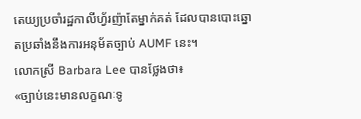តេយ្យប្រចាំរដ្ឋកាលីហ្វ័រញ៉ាតែម្នាក់គត់ ដែលបានបោះឆ្នោតប្រឆាំងនឹងការអនុម័តច្បាប់ AUMF នេះ។
លោកស្រី Barbara Lee បានថ្លែងថា៖
«ច្បាប់នេះមានលក្ខណៈទូ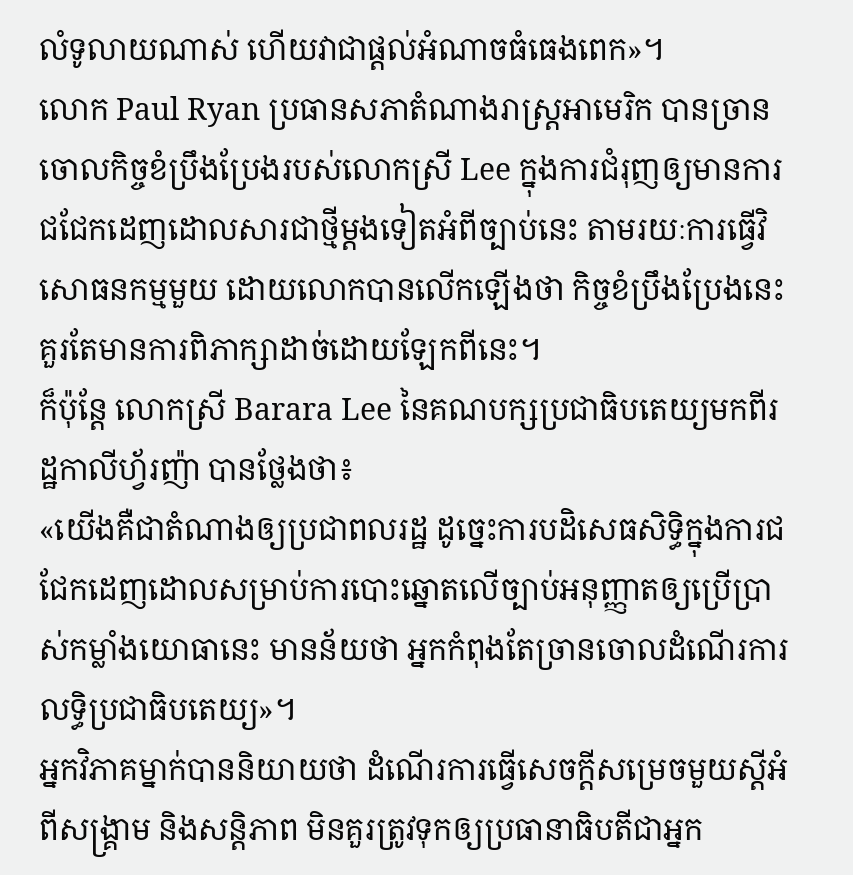លំទូលាយណាស់ ហើយវាជាផ្តល់អំណាចធំធេងពេក»។
លោក Paul Ryan ប្រធានសភាតំណាងរាស្ត្រអាមេរិក បានច្រានចោលកិច្ចខំប្រឹងប្រែងរបស់លោកស្រី Lee ក្នុងការជំរុញឲ្យមានការជជែកដេញដោលសារជាថ្មីម្តងទៀតអំពីច្បាប់នេះ តាមរយៈការធ្វើវិសោធនកម្មមួយ ដោយលោកបានលើកឡើងថា កិច្ចខំប្រឹងប្រែងនេះគួរតែមានការពិភាក្សាដាច់ដោយឡែកពីនេះ។
ក៏ប៉ុន្តែ លោកស្រី Barara Lee នៃគណបក្សប្រជាធិបតេយ្យមកពីរដ្ឋកាលីហ្វ័រញ៉ា បានថ្លែងថា៖
«យើងគឺជាតំណាងឲ្យប្រជាពលរដ្ឋ ដូច្នេះការបដិសេធសិទ្ធិក្នុងការជជែកដេញដោលសម្រាប់ការបោះឆ្នោតលើច្បាប់អនុញ្ញាតឲ្យប្រើប្រាស់កម្លាំងយោធានេះ មានន័យថា អ្នកកំពុងតែច្រានចោលដំណើរការលទ្ធិប្រជាធិបតេយ្យ»។
អ្នកវិភាគម្នាក់បាននិយាយថា ដំណើរការធ្វើសេចក្តីសម្រេចមួយស្តីអំពីសង្គ្រាម និងសន្តិភាព មិនគួរត្រូវទុកឲ្យប្រធានាធិបតីជាអ្នក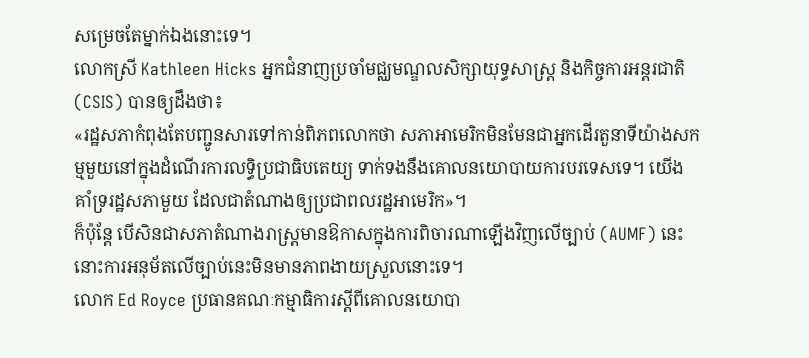សម្រេចតែម្នាក់ឯងនោះទេ។
លោកស្រី Kathleen Hicks អ្នកជំនាញប្រចាំមជ្ឈមណ្ឌលសិក្សាយុទ្ធសាស្ត្រ និងកិច្ចការអន្តរជាតិ (CSIS) បានឲ្យដឹងថា៖
«រដ្ឋសភាកំពុងតែបញ្ជូនសារទៅកាន់ពិភពលោកថា សភាអាមេរិកមិនមែនជាអ្នកដើរតួនាទីយ៉ាងសកម្មមួយនៅក្នុងដំណើរការលទ្ធិប្រជាធិបតេយ្យ ទាក់ទងនឹងគោលនយោបាយការបរទេសទេ។ យើងគាំទ្ររដ្ឋសភាមួយ ដែលជាតំណាងឲ្យប្រជាពលរដ្ឋអាមេរិក»។
ក៏ប៉ុន្តែ បើសិនជាសភាតំណាងរាស្ត្រមានឱកាសក្នុងការពិចារណាឡើងវិញលើច្បាប់ (AUMF) នេះ នោះការអនុម័តលើច្បាប់នេះមិនមានភាពងាយស្រួលនោះទេ។
លោក Ed Royce ប្រធានគណៈកម្មាធិការស្តីពីគោលនយោបា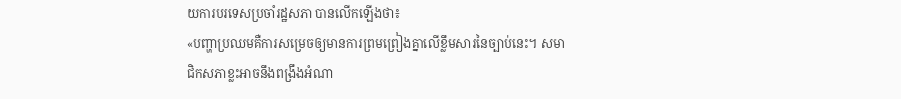យការបរទេសប្រចាំរដ្ឋសភា បានលើកឡើងថា៖
«បញ្ហាប្រឈមគឺការសម្រេចឲ្យមានការព្រមព្រៀងគ្នាលើខ្លឹមសារនៃច្បាប់នេះ។ សមាជិកសភាខ្លះអាចនឹងពង្រឹងអំណា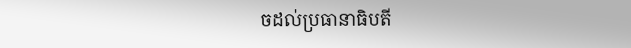ចដល់ប្រធានាធិបតី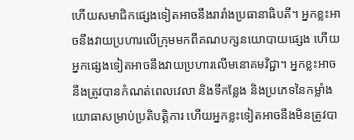ហើយសមាជិកផ្សេងទៀតអាចនឹងរារាំងប្រធានាធិបតី។ អ្នកខ្លះអាចនឹងវាយប្រហារលើក្រុមមកពីគណបក្សនយោបាយផ្សេង ហើយអ្នកផ្សេងទៀតអាចនឹងវាយប្រហារលើមនោគមវិជ្ជា។ អ្នកខ្លះអាចនឹងត្រូវបានកំណត់ពេលវេលា និងទីកន្លែង និងប្រភេទនៃកម្លាំងយោធាសម្រាប់ប្រតិបត្តិការ ហើយអ្នកខ្លះទៀតអាចនឹងមិនត្រូវបា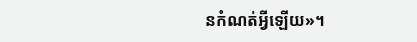នកំណត់អ្វីឡើយ»។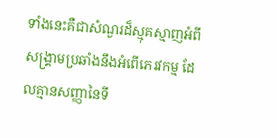ទាំងនេះគឺជាសំណួរដ៏ស្មុគស្មាញអំពីសង្គ្រាមប្រឆាំងនឹងអំពើភេរវកម្ម ដែលគ្មានសញ្ញានៃទី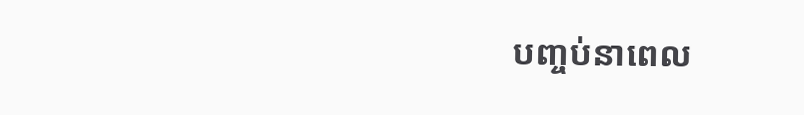បញ្ចប់នាពេល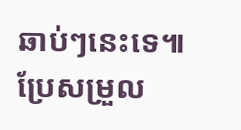ឆាប់ៗនេះទេ៕
ប្រែសម្រួល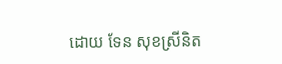ដោយ ទែន សុខស្រីនិត